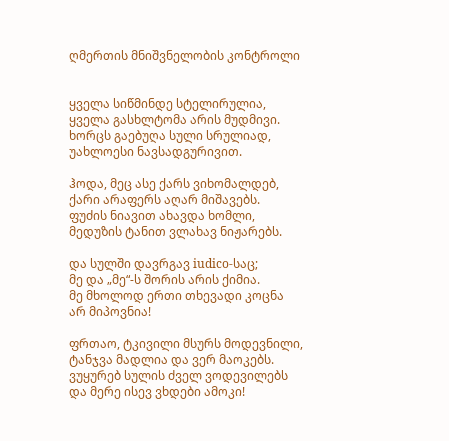ღმერთის მნიშვნელობის კონტროლი


ყველა სიწმინდე სტელირულია,
ყველა გასხლტომა არის მუდმივი.
ხორცს გაებუღა სული სრულიად,
უახლოესი ნავსადგურივით.

ჰოდა, მეც ასე ქარს ვიხომალდებ,
ქარი არაფერს აღარ მიშავებს.
ფუძის ნიავით ახავდა ხომლი,
მედუზის ტანით ვლახავ ნიჟარებს.

და სულში დავრგავ iudico-საც;
მე და „მე“-ს შორის არის ქიმია.
მე მხოლოდ ერთი თხევადი კოცნა
არ მიპოვნია!

ფრთაო, ტკივილი მსურს მოდევნილი,
ტანჯვა მადლია და ვერ მაოკებს.
ვუყურებ სულის ძველ ვოდევილებს
და მერე ისევ ვხდები ამოკი!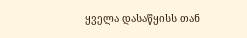ყველა დასაწყისს თან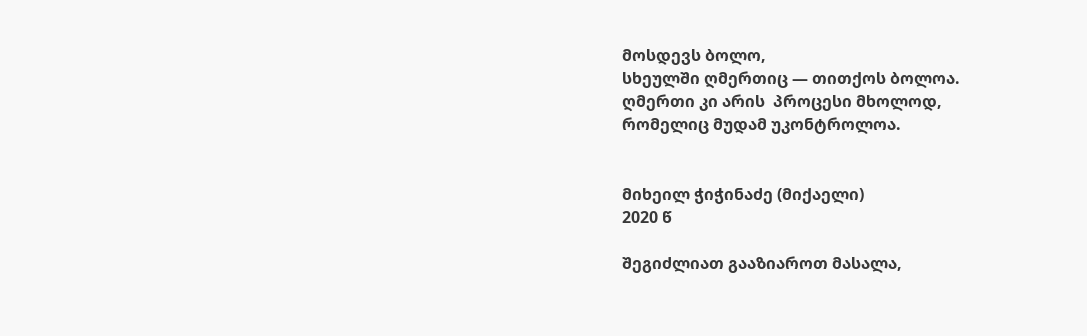მოსდევს ბოლო,
სხეულში ღმერთიც — თითქოს ბოლოა.
ღმერთი კი არის  პროცესი მხოლოდ,
რომელიც მუდამ უკონტროლოა.


მიხეილ ჭიჭინაძე (მიქაელი)
2020 წ

შეგიძლიათ გააზიაროთ მასალა,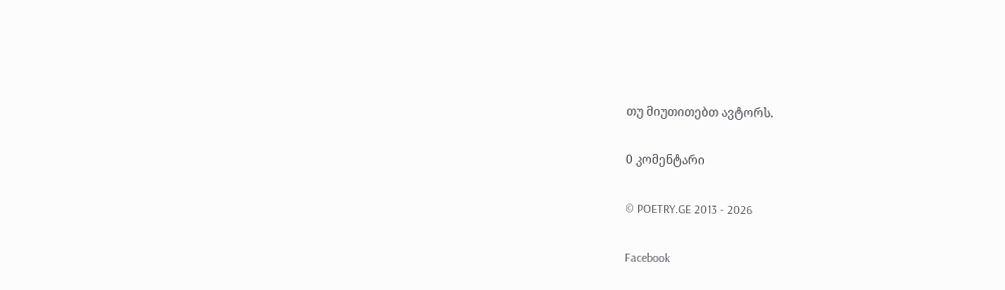თუ მიუთითებთ ავტორს.

0 კომენტარი

© POETRY.GE 2013 - 2026

Facebook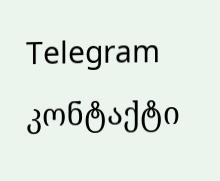Telegram კონტაქტი